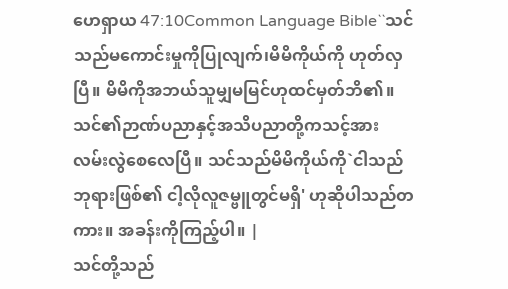ဟေရှာယ 47:10Common Language Bible``သင်သည်မကောင်းမှုကိုပြုလျက်၊မိမိကိုယ်ကို ဟုတ်လှပြီ။ မိမိကိုအဘယ်သူမျှမမြင်ဟုထင်မှတ်ဘိ၏။ သင်၏ဉာဏ်ပညာနှင့်အသိပညာတို့ကသင့်အား လမ်းလွဲစေလေပြီ။ သင်သည်မိမိကိုယ်ကို`ငါသည်ဘုရားဖြစ်၏ ငါ့လိုလူဇမ္ဗူတွင်မရှိ' ဟုဆိုပါသည်တကား။ အခန်းကိုကြည့်ပါ။ |
သင်တို့သည်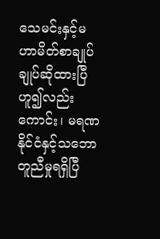သေမင်းနှင့်မဟာမိတ်စာချုပ် ချုပ်ဆိုထားပြီဟူ၍လည်းကောင်း၊ မရဏ နိုင်ငံနှင့်သဘောတူညီမှုရရှိပြီ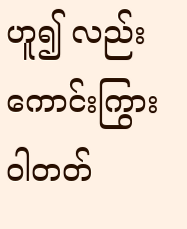ဟူ၍ လည်းကောင်းကြွားဝါတတ်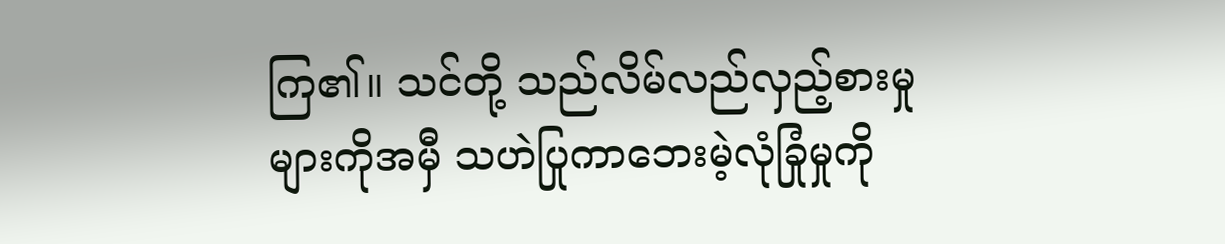ကြ၏။ သင်တို့ သည်လိမ်လည်လှည့်စားမှုများကိုအမှီ သဟဲပြုကာဘေးမဲ့လုံခြုံမှုကို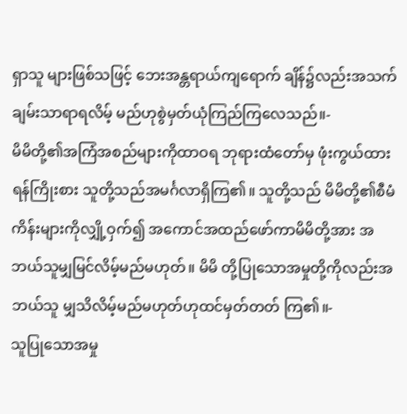ရှာသူ များဖြစ်သဖြင့် ဘေးအန္တရာယ်ကျရောက် ချိန်၌လည်းအသက်ချမ်းသာရာရလိမ့် မည်ဟုစွဲမှတ်ယုံကြည်ကြလေသည်။-
မိမိတို့၏အကြံအစည်များကိုထာဝရ ဘုရားထံတော်မှ ဖုံးကွယ်ထားရန်ကြိုးစား သူတို့သည်အမင်္ဂလာရှိကြ၏။ သူတို့သည် မိမိတို့၏စီမံကိန်းများကိုလျှို့ဝှက်၍ အကောင်အထည်ဖော်ကာမိမိတို့အား အဘယ်သူမျှမြင်လိမ့်မည်မဟုတ်။ မိမိ တို့ပြုသောအမှုတို့ကိုလည်းအဘယ်သူ မျှသိလိမ့်မည်မဟုတ်ဟုထင်မှတ်တတ် ကြ၏။-
သူပြုသောအမှု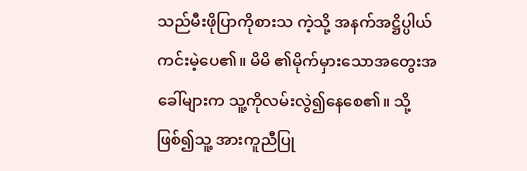သည်မီးဖိုပြာကိုစားသ ကဲ့သို့ အနက်အဋ္ဌိပ္ပါယ်ကင်းမဲ့ပေ၏။ မိမိ ၏မိုက်မှားသောအတွေးအခေါ်များက သူ့ကိုလမ်းလွဲ၍နေစေ၏။ သို့ဖြစ်၍သူ့ အားကူညီပြု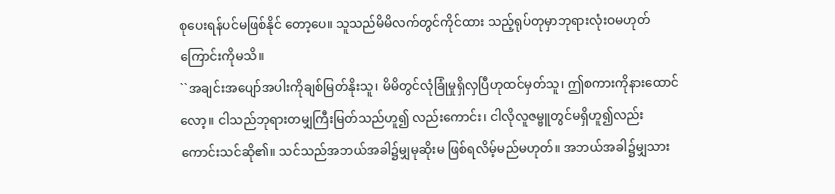စုပေးရန်ပင်မဖြစ်နိုင် တော့ပေ။ သူသည်မိမိလက်တွင်ကိုင်ထား သည့်ရုပ်တုမှာဘုရားလုံးဝမဟုတ် ကြောင်းကိုမသိ။
``အချင်းအပျော်အပါးကိုချစ်မြတ်နိုးသူ၊ မိမိတွင်လုံခြုံမှုရှိလှပြီဟုထင်မှတ်သူ၊ ဤစကားကိုနားထောင်လော့။ ငါသည်ဘုရားတမျှကြီးမြတ်သည်ဟူ၍ လည်းကောင်း၊ ငါလိုလူဇမ္ဗူတွင်မရှိဟူ၍လည်းကောင်းသင်ဆို၏။ သင်သည်အဘယ်အခါ၌မျှမုဆိုးမ ဖြစ်ရလိမ့်မည်မဟုတ်။ အဘယ်အခါ၌မျှသား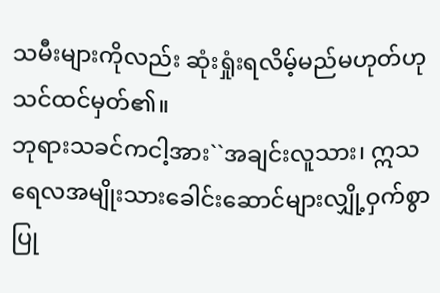သမီးများကိုလည်း ဆုံးရှုံးရလိမ့်မည်မဟုတ်ဟုသင်ထင်မှတ်၏။
ဘုရားသခင်ကငါ့အား``အချင်းလူသား၊ ဣသရေလအမျိုးသားခေါင်းဆောင်များလျှို့ဝှက်စွာပြု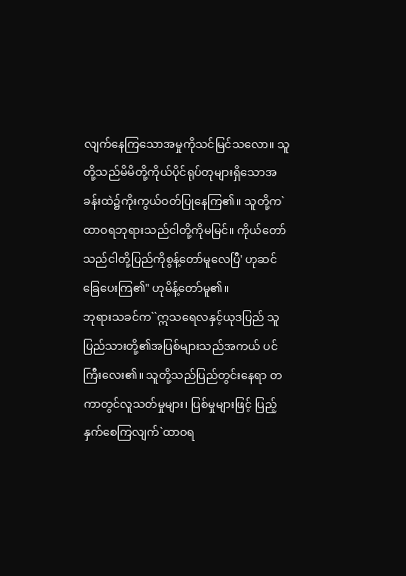လျက်နေကြသောအမှုကိုသင်မြင်သလော။ သူတို့သည်မိမိတို့ကိုယ်ပိုင်ရုပ်တုများရှိသောအခန်းထဲ၌ကိုးကွယ်ဝတ်ပြုနေကြ၏။ သူတို့က`ထာဝရဘုရားသည်ငါတို့ကိုမမြင်။ ကိုယ်တော်သည်ငါတို့ပြည်ကိုစွန့်တော်မူလေပြီ' ဟုဆင်ခြေပေးကြ၏'' ဟုမိန့်တော်မူ၏။
ဘုရားသခင်က``ဣသရေလနှင့်ယုဒပြည် သူပြည်သားတို့၏အပြစ်များသည်အကယ် ပင်ကြီးလေး၏။ သူတို့သည်ပြည်တွင်းနေရာ တကာတွင်လူသတ်မှုများ၊ ပြစ်မှုများဖြင့် ပြည့်နှက်စေကြလျက်`ထာဝရ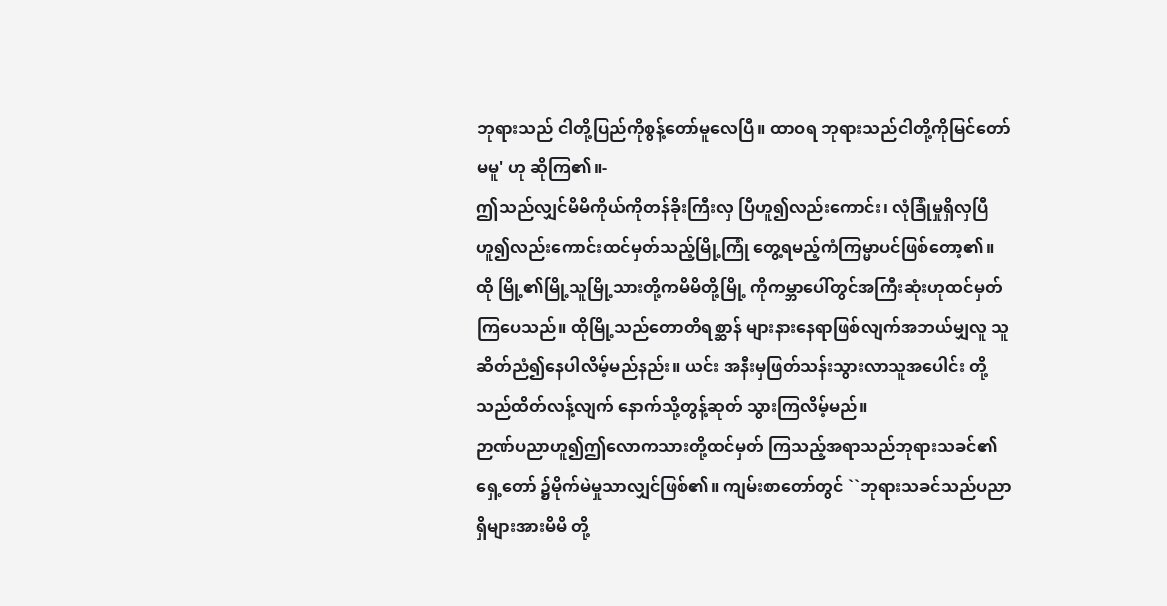ဘုရားသည် ငါတို့ပြည်ကိုစွန့်တော်မူလေပြီ။ ထာဝရ ဘုရားသည်ငါတို့ကိုမြင်တော်မမူ' ဟု ဆိုကြ၏။-
ဤသည်လျှင်မိမိကိုယ်ကိုတန်ခိုးကြီးလှ ပြီဟူ၍လည်းကောင်း၊ လုံခြုံမှုရှိလှပြီ ဟူ၍လည်းကောင်းထင်မှတ်သည့်မြို့ကြုံ တွေ့ရမည့်ကံကြမ္မာပင်ဖြစ်တော့၏။ ထို မြို့၏မြို့သူမြို့သားတို့ကမိမိတို့မြို့ ကိုကမ္ဘာပေါ်တွင်အကြီးဆုံးဟုထင်မှတ် ကြပေသည်။ ထိုမြို့သည်တောတိရစ္ဆာန် များနားနေရာဖြစ်လျက်အဘယ်မျှလူ သူဆိတ်ညံ၍နေပါလိမ့်မည်နည်း။ ယင်း အနီးမှဖြတ်သန်းသွားလာသူအပေါင်း တို့သည်ထိတ်လန့်လျက် နောက်သို့တွန့်ဆုတ် သွားကြလိမ့်မည်။
ဉာဏ်ပညာဟူ၍ဤလောကသားတို့ထင်မှတ် ကြသည့်အရာသည်ဘုရားသခင်၏ရှေ့တော် ၌မိုက်မဲမှုသာလျှင်ဖြစ်၏။ ကျမ်းစာတော်တွင် ``ဘုရားသခင်သည်ပညာရှိများအားမိမိ တို့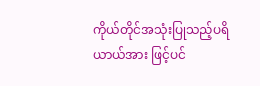ကိုယ်တိုင်အသုံးပြုသည့်ပရိယာယ်အား ဖြင့်ပင်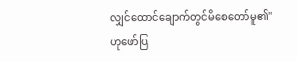လျှင်ထောင်ချောက်တွင်မိစေတော်မူ၏'' ဟုဖော်ပြ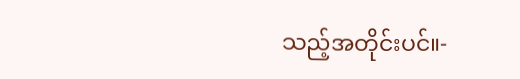သည့်အတိုင်းပင်။-